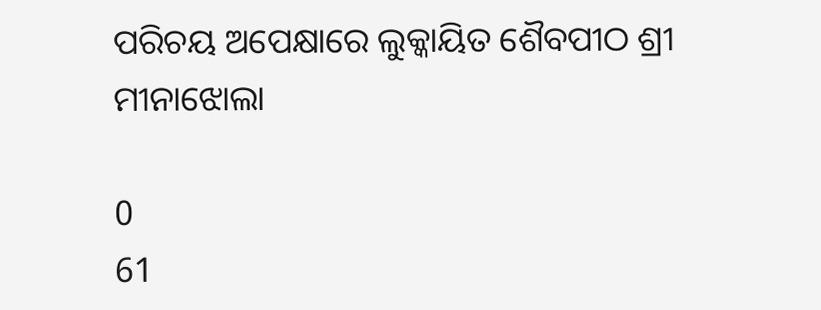ପରିଚୟ ଅପେକ୍ଷାରେ ଲୁକ୍କାୟିତ ଶୈବପୀଠ ଶ୍ରୀ ମୀନାଝୋଲା

0
61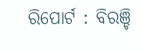ରିପୋର୍ଟ : ବିରଞ୍ଚି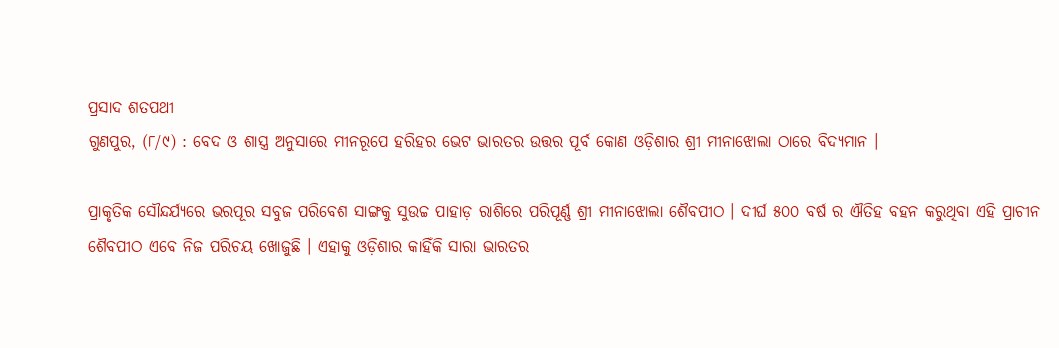ପ୍ରସାଦ ଶତପଥୀ
ଗୁଣପୁର, (୮/୯) : ବେଦ ଓ ଶାସ୍ତ୍ର ଅନୁସାରେ ମୀନରୂପେ ହରିହର ଭେଟ ଭାରତର ଉତ୍ତର ପୂର୍ବ କୋଣ ଓଡ଼ିଶାର ଶ୍ରୀ ମୀନାଝୋଲା ଠାରେ ବିଦ୍ୟମାନ ।

ପ୍ରାକୃତିକ ସୌନ୍ଦର୍ଯ୍ୟରେ ଭରପୂର ସବୁଜ ପରିବେଶ ସାଙ୍ଗକୁ ସୁଉଚ୍ଚ ପାହାଡ଼ ରାଶିରେ ପରିପୂର୍ଣ୍ଣ ଶ୍ରୀ ମୀନାଝୋଲା ଶୈବପୀଠ । ଦୀର୍ଘ ୫୦୦ ବର୍ଷ ର ଐତିହ ବହନ କରୁଥିବା ଏହି ପ୍ରାଚୀନ ଶୈବପୀଠ ଏବେ ନିଜ ପରିଚୟ ଖୋଜୁଛି । ଏହାକୁ ଓଡ଼ିଶାର କାହିଁକି ସାରା ଭାରତର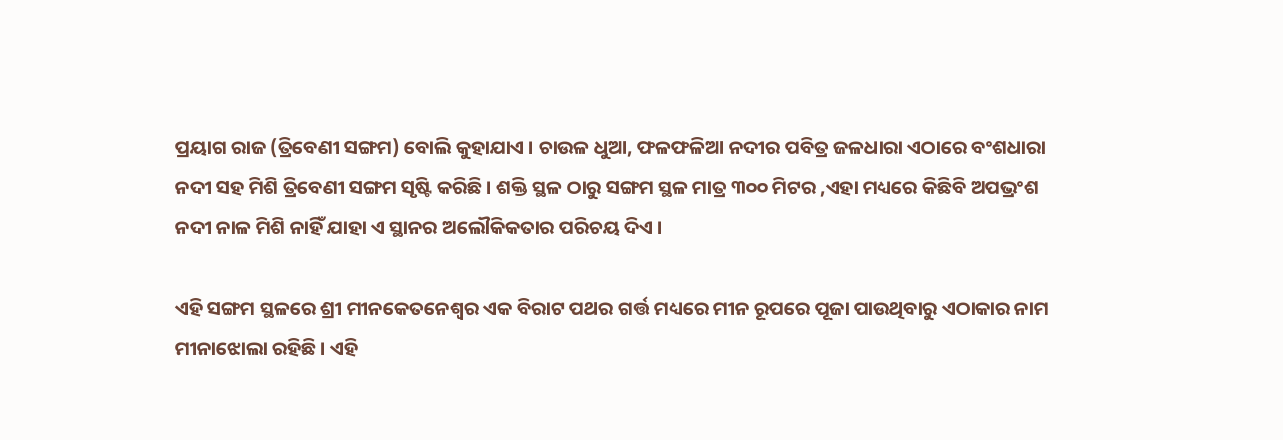ପ୍ରୟାଗ ରାଜ (ତ୍ରିବେଣୀ ସଙ୍ଗମ) ବୋଲି କୁହାଯାଏ । ଚାଉଳ ଧୁଆ, ଫଳଫଳିଆ ନଦୀର ପବିତ୍ର ଜଳଧାରା ଏଠାରେ ବଂଶଧାରା ନଦୀ ସହ ମିଶି ତ୍ରିବେଣୀ ସଙ୍ଗମ ସୃଷ୍ଟି କରିଛି । ଶକ୍ତି ସ୍ଥଳ ଠାରୁ ସଙ୍ଗମ ସ୍ଥଳ ମାତ୍ର ୩୦୦ ମିଟର ,ଏହା ମଧ୍ୟରେ କିଛିବି ଅପଭ୍ରଂଶ ନଦୀ ନାଳ ମିଶି ନାହିଁ ଯାହା ଏ ସ୍ଥାନର ଅଲୌକିକତାର ପରିଚୟ ଦିଏ ।

ଏହି ସଙ୍ଗମ ସ୍ଥଳରେ ଶ୍ରୀ ମୀନକେତନେଶ୍ଵର ଏକ ବିରାଟ ପଥର ଗର୍ତ୍ତ ମଧ୍ୟରେ ମୀନ ରୂପରେ ପୂଜା ପାଉଥିବାରୁ ଏଠାକାର ନାମ ମୀନାଝୋଲା ରହିଛି । ଏହି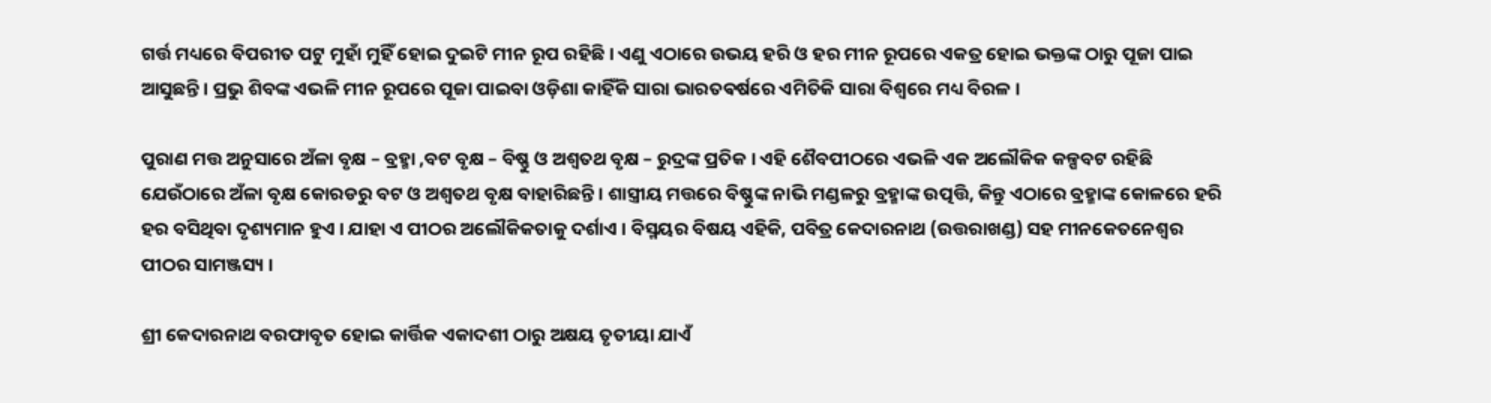ଗର୍ତ୍ତ ମଧ୍ୟରେ ବିପରୀତ ପଟୁ ମୁହାଁ ମୁହିଁ ହୋଇ ଦୁଇଟି ମୀନ ରୂପ ରହିଛି। ଏଣୁ ଏଠାରେ ଉଭୟ ହରି ଓ ହର ମୀନ ରୂପରେ ଏକତ୍ର ହୋଇ ଭକ୍ତଙ୍କ ଠାରୁ ପୂଜା ପାଇ ଆସୁଛନ୍ତି । ପ୍ରଭୁ ଶିବଙ୍କ ଏଭଳି ମୀନ ରୂପରେ ପୂଜା ପାଇବା ଓଡ଼ିଶା କାହିଁକି ସାରା ଭାରତଵର୍ଷରେ ଏମିତିକି ସାରା ବିଶ୍ଵରେ ମଧ୍ୟ ବିରଳ ।

ପୁରାଣ ମତ୍ତ ଅନୁସାରେ ଅଁଳା ବୃକ୍ଷ – ବ୍ରହ୍ମା ,ବଟ ବୃକ୍ଷ – ବିଷ୍ଣୁ ଓ ଅଶ୍ଵତଥ ବୃକ୍ଷ – ରୁଦ୍ରଙ୍କ ପ୍ରତିକ । ଏହି ଶୈବପୀଠରେ ଏଭଳି ଏକ ଅଲୌକିକ କଳ୍ପବଟ ରହିଛି ଯେଉଁଠାରେ ଅଁଳା ବୃକ୍ଷ କୋରଡରୁ ବଟ ଓ ଅଶ୍ଵତଥ ବୃକ୍ଷ ବାହାରିଛନ୍ତି । ଶାସ୍ତ୍ରୀୟ ମତ୍ତରେ ବିଷ୍ଣୁଙ୍କ ନାଭି ମଣ୍ଡଳରୁ ବ୍ରହ୍ମାଙ୍କ ଉତ୍ପତ୍ତି, କିନ୍ତୁ ଏଠାରେ ବ୍ରହ୍ମାଙ୍କ କୋଳରେ ହରି ହର ବସିଥିବା ଦୃଶ୍ୟମାନ ହୁଏ । ଯାହା ଏ ପୀଠର ଅଲୌକିକତାକୁ ଦର୍ଶାଏ । ବିସ୍ମୟର ବିଷୟ ଏହିକି, ପବିତ୍ର କେଦାରନାଥ (ଉତ୍ତରାଖଣ୍ଡ) ସହ ମୀନକେତନେଶ୍ଵର ପୀଠର ସାମଞ୍ଜସ୍ୟ ।

ଶ୍ରୀ କେଦାରନାଥ ବରଫାବୃତ ହୋଇ କାର୍ତ୍ତିକ ଏକାଦଶୀ ଠାରୁ ଅକ୍ଷୟ ତୃତୀୟା ଯାଏଁ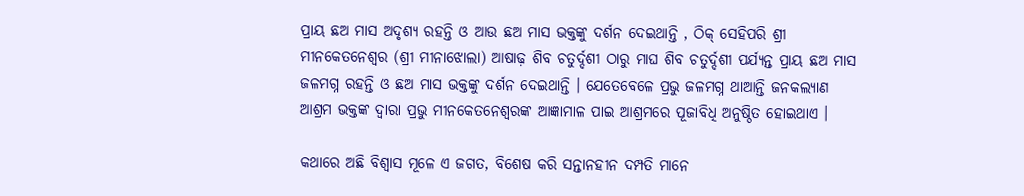ପ୍ରାୟ ଛଅ ମାସ ଅଦୃଶ୍ୟ ରହନ୍ତି ଓ ଆଉ ଛଅ ମାସ ଭକ୍ତଙ୍କୁ ଦର୍ଶନ ଦେଇଥାନ୍ତି , ଠିକ୍ ସେହିପରି ଶ୍ରୀ ମୀନକେତନେଶ୍ଵର (ଶ୍ରୀ ମୀନାଝୋଲା) ଆଷାଢ଼ ଶିବ ଚତୁର୍ଦ୍ଦଶୀ ଠାରୁ ମାଘ ଶିବ ଚତୁର୍ଦ୍ଦଶୀ ପର୍ଯ୍ୟନ୍ତ ପ୍ରାୟ ଛଅ ମାସ ଜଳମଗ୍ନ ରହନ୍ତି ଓ ଛଅ ମାସ ଭକ୍ତଙ୍କୁ ଦର୍ଶନ ଦେଇଥାନ୍ତି । ଯେତେବେଳେ ପ୍ରଭୁ ଜଳମଗ୍ନ ଥାଆନ୍ତି ଜନକଲ୍ୟାଣ ଆଶ୍ରମ ଭକ୍ତଙ୍କ ଦ୍ଵାରା ପ୍ରଭୁ ମୀନକେତନେଶ୍ଵରଙ୍କ ଆଜ୍ଞାମାଳ ପାଇ ଆଶ୍ରମରେ ପୂଜାବିଧି ଅନୁଷ୍ଠିତ ହୋଇଥାଏ ।

କଥାରେ ଅଛି ବିଶ୍ଵାସ ମୂଳେ ଏ ଜଗତ, ବିଶେଷ କରି ସନ୍ତାନହୀନ ଦମ୍ପତି ମାନେ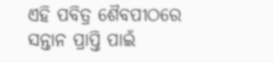ଏହି ପବିତ୍ର ଶୈବପୀଠରେ ସନ୍ତାନ ପ୍ରାପ୍ତି ପାଇଁ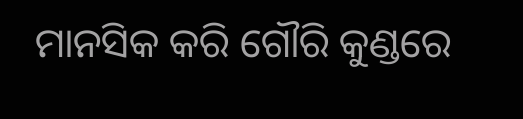ମାନସିକ କରି ଗୌରି କୁଣ୍ଡରେ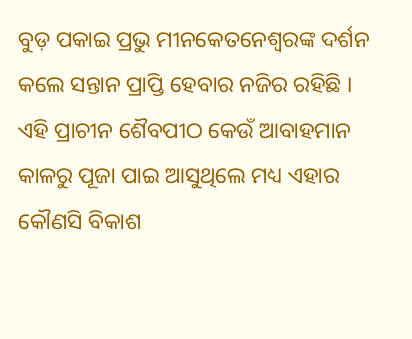ବୁଡ଼ ପକାଇ ପ୍ରଭୁ ମୀନକେତନେଶ୍ଵରଙ୍କ ଦର୍ଶନ କଲେ ସନ୍ତାନ ପ୍ରାପ୍ତି ହେବାର ନଜିର ରହିଛି । ଏହି ପ୍ରାଚୀନ ଶୈବପୀଠ କେଉଁ ଆବାହମାନ କାଳରୁ ପୂଜା ପାଇ ଆସୁଥିଲେ ମଧ୍ୟ ଏହାର କୌଣସି ବିକାଶ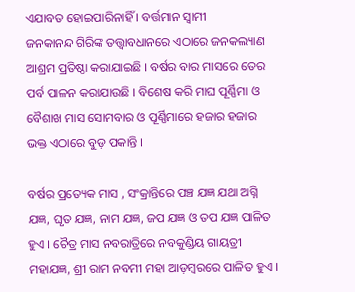ଏଯାବତ ହୋଇପାରିନାହିଁ । ବର୍ତ୍ତମାନ ସ୍ଵାମୀ ଜନକାନନ୍ଦ ‌ଗିରିଙ୍କ ତତ୍ତ୍ଵାବଧାନରେ ଏଠାରେ ଜନକଲ୍ୟାଣ ଆଶ୍ରମ ପ୍ରତିଷ୍ଠା କରାଯାଇଛି । ବର୍ଷର ବାର ମାସରେ ତେର ପର୍ବ ପାଳନ କରାଯାଉଛି । ବିଶେଷ କରି ମାଘ ପୂର୍ଣ୍ଣିମା ଓ ବୈଶାଖ ମାସ ସୋମବାର ଓ ପୂର୍ଣ୍ଣିମାରେ ହଜାର ହଜାର ଭକ୍ତ ଏଠାରେ ବୁଡ଼ ପକାନ୍ତି ।

ବର୍ଷର ପ୍ରତ୍ୟେକ ମାସ , ସଂକ୍ରାନ୍ତିରେ ପଞ୍ଚ ଯଜ୍ଞ ଯଥା ଅଗ୍ନି ଯଜ୍ଞ, ଘୃତ ଯଜ୍ଞ, ନାମ ଯଜ୍ଞ, ଜପ ଯଜ୍ଞ ଓ ତପ ଯଜ୍ଞ ପାଳିତ ହୁଏ । ଚୈତ୍ର ମାସ ନବରାତ୍ରିରେ ନବକୁଣ୍ଡିୟ ଗାୟତ୍ରୀ ମହାଯଜ୍ଞ, ଶ୍ରୀ ରାମ ନବମୀ ମହା ଆଡ଼ମ୍ବରରେ ପାଳିତ ହୁଏ ।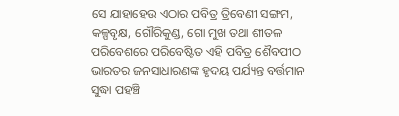ସେ ଯାହାହେଉ ଏଠାର ପବିତ୍ର ତ୍ରିବେଣୀ ସଙ୍ଗମ, କଳ୍ପବୃକ୍ଷ, ଗୌରିକୁଣ୍ଡ, ଗୋ ମୁଖ ତଥା ଶୀତଳ ପରିବେଶରେ ପରିବେଷ୍ଟିତ ଏହି ପବିତ୍ର ଶୈବପୀଠ ଭାରତର ଜନସାଧାରଣଙ୍କ ହୃଦୟ ପର୍ଯ୍ୟନ୍ତ ବର୍ତ୍ତମାନ ସୁଦ୍ଧା ପହଞ୍ଚି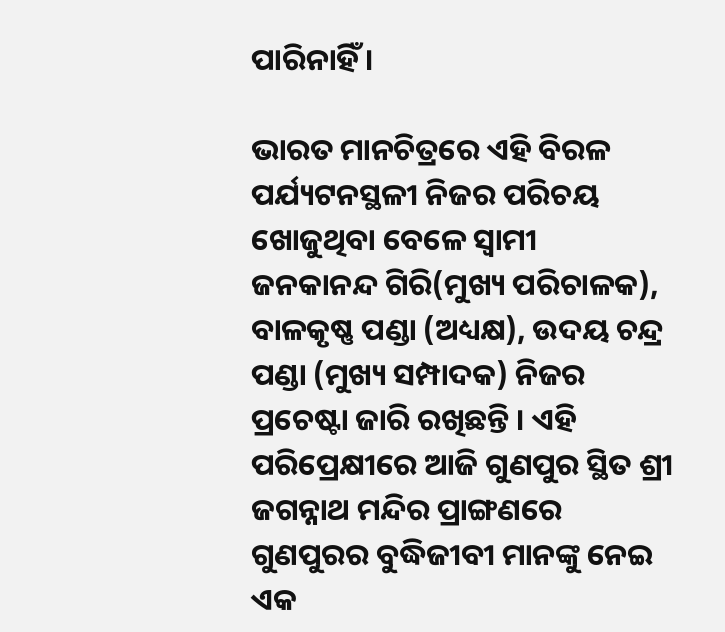ପାରିନାହିଁ ।

ଭାରତ ମାନଚିତ୍ରରେ ଏହି ବିରଳ ପର୍ଯ୍ୟଟନସ୍ଥଳୀ ନିଜର ପରିଚୟ ଖୋଜୁଥିବା ବେଳେ ସ୍ବାମୀ ଜନକାନନ୍ଦ ‌ଗିରି(ମୁଖ୍ୟ ପରିଚାଳକ), ବାଳକୃଷ୍ଣ ପଣ୍ଡା (ଅଧ୍ୟକ୍ଷ), ଉଦୟ ଚନ୍ଦ୍ର ପଣ୍ଡା (ମୁଖ୍ୟ ସମ୍ପାଦକ) ନିଜର ପ୍ରଚେଷ୍ଟା ଜାରି ରଖିଛନ୍ତି । ଏହି ପରିପ୍ରେକ୍ଷୀରେ ଆଜି ଗୁଣପୁର ସ୍ଥିତ ଶ୍ରୀ ଜଗନ୍ନାଥ ମନ୍ଦିର ପ୍ରାଙ୍ଗଣରେ ଗୁଣପୁରର ବୁଦ୍ଧିଜୀବୀ ମାନଙ୍କୁ ନେଇ ଏକ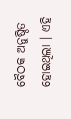ବୈଠକ ଅନୁଷ୍ଠିତ ହୋଇଥିଲା । ଏହି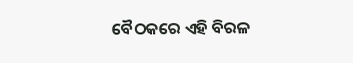ବୈଠକରେ ଏହି ବିରଳ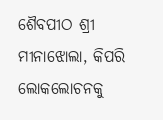ଶୈବପୀଠ ଶ୍ରୀ ମୀନାଝୋଲା, କିପରି ଲୋକଲୋଚନକୁ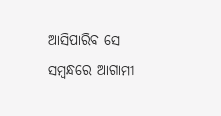ଆସିପାରିବ ସେ ସମ୍ବନ୍ଧରେ ଆଗାମୀ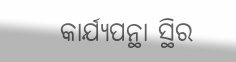କାର୍ଯ୍ୟପନ୍ଥା ସ୍ଥିର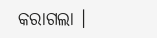କରାଗଲା ।